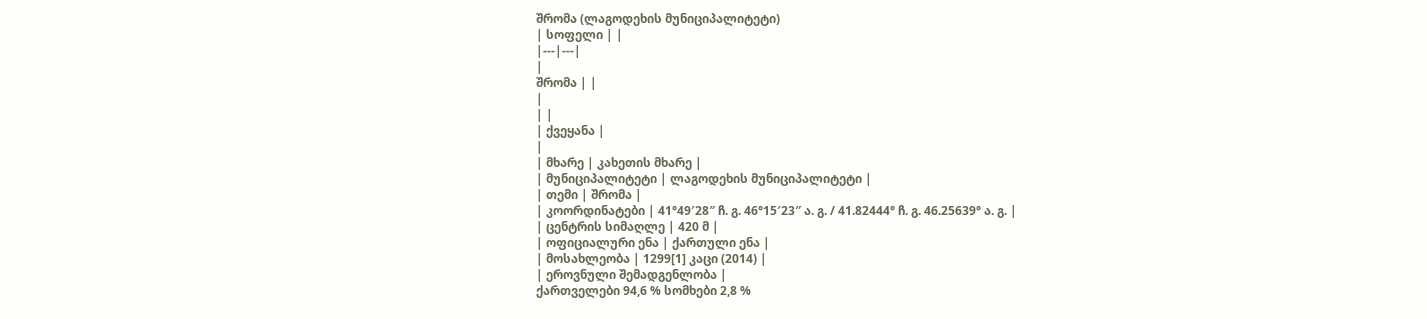შრომა (ლაგოდეხის მუნიციპალიტეტი)
| სოფელი | |
|---|---|
|
შრომა | |
|
| |
| ქვეყანა |
|
| მხარე | კახეთის მხარე |
| მუნიციპალიტეტი | ლაგოდეხის მუნიციპალიტეტი |
| თემი | შრომა |
| კოორდინატები | 41°49′28″ ჩ. გ. 46°15′23″ ა. გ. / 41.82444° ჩ. გ. 46.25639° ა. გ. |
| ცენტრის სიმაღლე | 420 მ |
| ოფიციალური ენა | ქართული ენა |
| მოსახლეობა | 1299[1] კაცი (2014) |
| ეროვნული შემადგენლობა |
ქართველები 94,6 % სომხები 2,8 %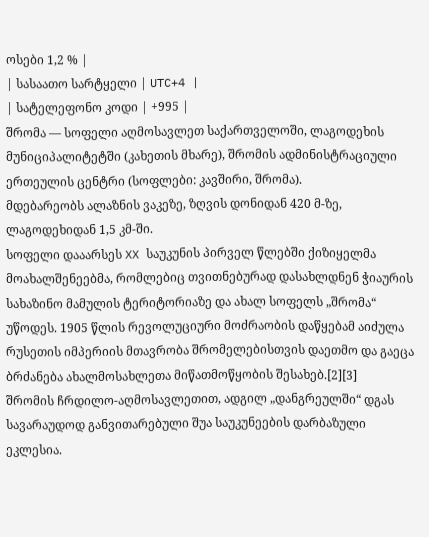ოსები 1,2 % |
| სასაათო სარტყელი | UTC+4 |
| სატელეფონო კოდი | +995 |
შრომა — სოფელი აღმოსავლეთ საქართველოში, ლაგოდეხის მუნიციპალიტეტში (კახეთის მხარე), შრომის ადმინისტრაციული ერთეულის ცენტრი (სოფლები: კავშირი, შრომა).
მდებარეობს ალაზნის ვაკეზე, ზღვის დონიდან 420 მ-ზე, ლაგოდეხიდან 1,5 კმ-ში.
სოფელი დააარსეს XX საუკუნის პირველ წლებში ქიზიყელმა მოახალშენეებმა, რომლებიც თვითნებურად დასახლდნენ ჭიაურის სახაზინო მამულის ტერიტორიაზე და ახალ სოფელს „შრომა“ უწოდეს. 1905 წლის რევოლუციური მოძრაობის დაწყებამ აიძულა რუსეთის იმპერიის მთავრობა შრომელებისთვის დაეთმო და გაეცა ბრძანება ახალმოსახლეთა მიწათმოწყობის შესახებ.[2][3]
შრომის ჩრდილო-აღმოსავლეთით, ადგილ „დანგრეულში“ დგას სავარაუდოდ განვითარებული შუა საუკუნეების დარბაზული ეკლესია.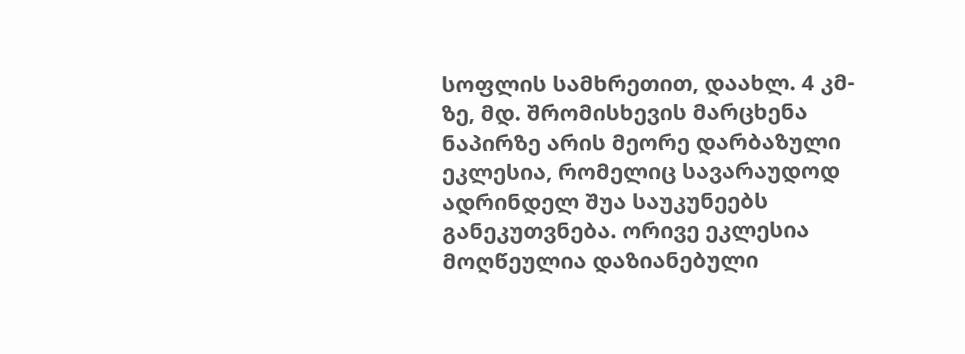სოფლის სამხრეთით, დაახლ. 4 კმ-ზე, მდ. შრომისხევის მარცხენა ნაპირზე არის მეორე დარბაზული ეკლესია, რომელიც სავარაუდოდ ადრინდელ შუა საუკუნეებს განეკუთვნება. ორივე ეკლესია მოღწეულია დაზიანებული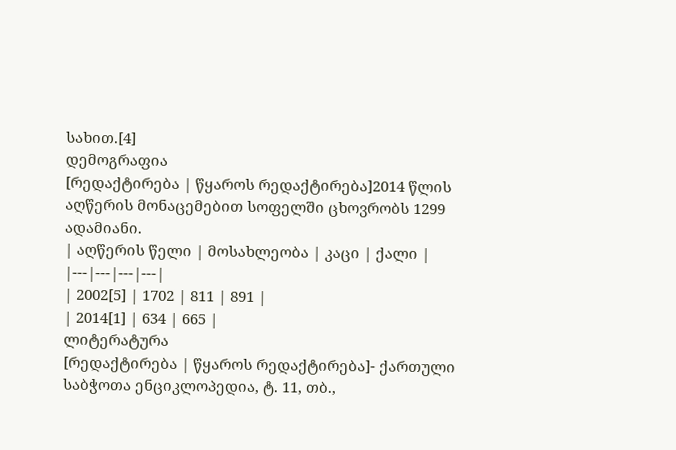სახით.[4]
დემოგრაფია
[რედაქტირება | წყაროს რედაქტირება]2014 წლის აღწერის მონაცემებით სოფელში ცხოვრობს 1299 ადამიანი.
| აღწერის წელი | მოსახლეობა | კაცი | ქალი |
|---|---|---|---|
| 2002[5] | 1702 | 811 | 891 |
| 2014[1] | 634 | 665 |
ლიტერატურა
[რედაქტირება | წყაროს რედაქტირება]- ქართული საბჭოთა ენციკლოპედია, ტ. 11, თბ.,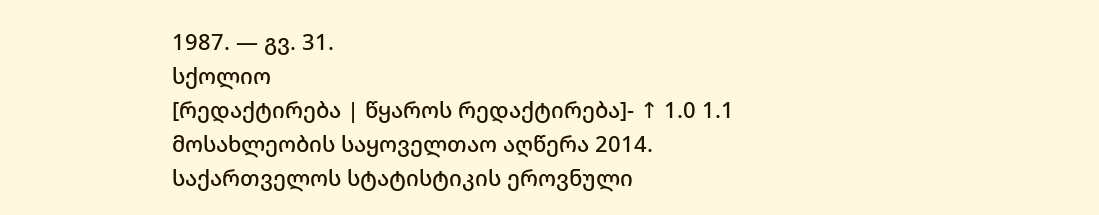1987. — გვ. 31.
სქოლიო
[რედაქტირება | წყაროს რედაქტირება]- ↑ 1.0 1.1 მოსახლეობის საყოველთაო აღწერა 2014. საქართველოს სტატისტიკის ეროვნული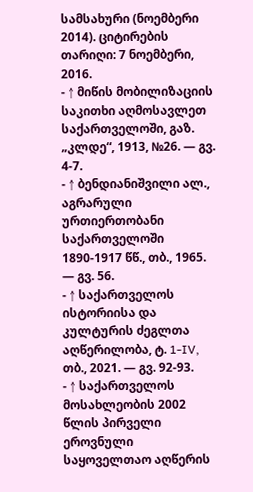სამსახური (ნოემბერი 2014). ციტირების თარიღი: 7 ნოემბერი, 2016.
- ↑ მიწის მობილიზაციის საკითხი აღმოსავლეთ საქართველოში, გაზ. „კლდე“, 1913, №26. — გვ. 4-7.
- ↑ ბენდიანიშვილი ალ., აგრარული ურთიერთობანი საქართველოში 1890-1917 წწ., თბ., 1965. — გვ. 56.
- ↑ საქართველოს ისტორიისა და კულტურის ძეგლთა აღწერილობა, ტ. 1-IV, თბ., 2021. — გვ. 92-93.
- ↑ საქართველოს მოსახლეობის 2002 წლის პირველი ეროვნული საყოველთაო აღწერის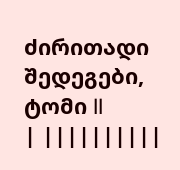ძირითადი შედეგები, ტომი II
| ||||||||||